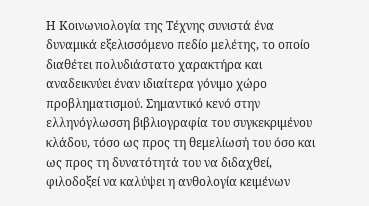Η Κοινωνιολογία της Τέχνης συνιστά ένα δυναμικά εξελισσόμενο πεδίο μελέτης, το οποίο διαθέτει πολυδιάστατο χαρακτήρα και αναδεικνύει έναν ιδιαίτερα γόνιμο χώρο προβληματισμού. Σημαντικό κενό στην ελληνόγλωσση βιβλιογραφία του συγκεκριμένου κλάδου, τόσο ως προς τη θεμελίωσή του όσο και ως προς τη δυνατότητά του να διδαχθεί, φιλοδοξεί να καλύψει η ανθολογία κειμένων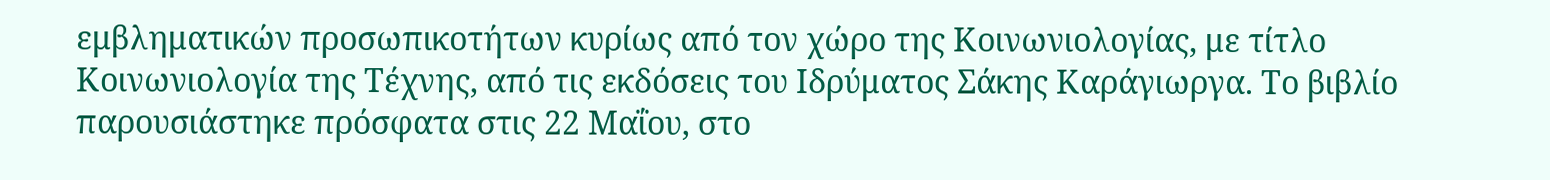εμβληματικών προσωπικοτήτων κυρίως από τον χώρο της Κοινωνιολογίας, με τίτλο Κοινωνιολογία της Τέχνης, από τις εκδόσεις του Ιδρύματος Σάκης Καράγιωργα. Το βιβλίο παρουσιάστηκε πρόσφατα στις 22 Μαΐου, στο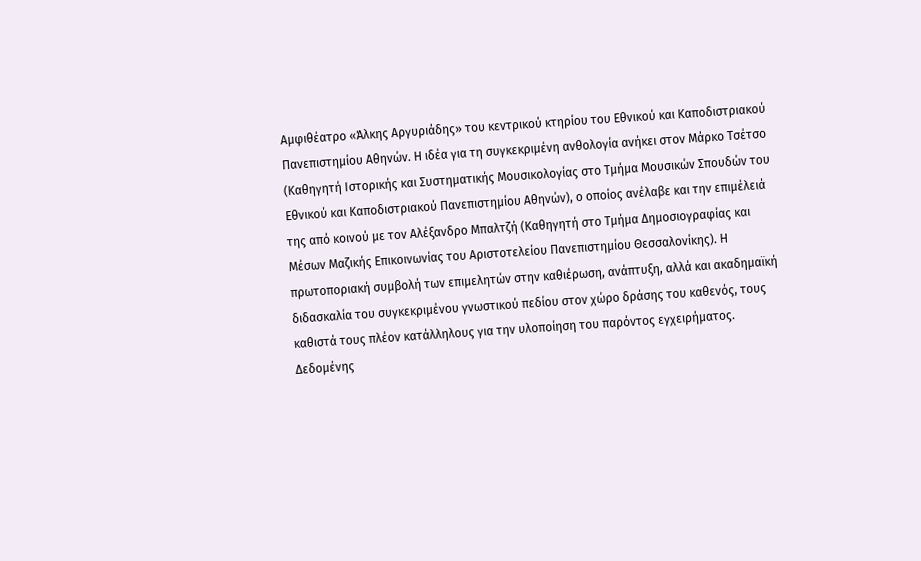Αμφιθέατρο «Άλκης Αργυριάδης» του κεντρικού κτηρίου του Εθνικού και Καποδιστριακού Πανεπιστημίου Αθηνών. Η ιδέα για τη συγκεκριμένη ανθολογία ανήκει στον Μάρκο Τσέτσο (Καθηγητή Ιστορικής και Συστηματικής Μουσικολογίας στο Τμήμα Μουσικών Σπουδών του Εθνικού και Καποδιστριακού Πανεπιστημίου Αθηνών), ο οποίος ανέλαβε και την επιμέλειά της από κοινού με τον Αλέξανδρο Μπαλτζή (Καθηγητή στο Τμήμα Δημοσιογραφίας και Μέσων Μαζικής Επικοινωνίας του Αριστοτελείου Πανεπιστημίου Θεσσαλονίκης). Η πρωτοποριακή συμβολή των επιμελητών στην καθιέρωση, ανάπτυξη, αλλά και ακαδημαϊκή διδασκαλία του συγκεκριμένου γνωστικού πεδίου στον χώρο δράσης του καθενός, τους καθιστά τους πλέον κατάλληλους για την υλοποίηση του παρόντος εγχειρήματος. Δεδομένης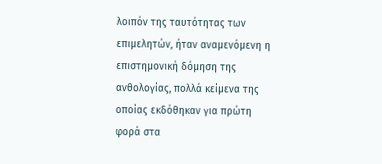λοιπόν της ταυτότητας των επιμελητών, ήταν αναμενόμενη η επιστημονική δόμηση της ανθολογίας, πολλά κείμενα της οποίας εκδόθηκαν για πρώτη φορά στα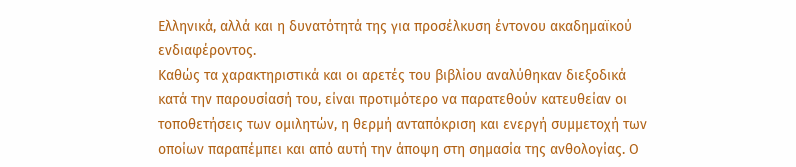Ελληνικά, αλλά και η δυνατότητά της για προσέλκυση έντονου ακαδημαϊκού ενδιαφέροντος.
Καθώς τα χαρακτηριστικά και οι αρετές του βιβλίου αναλύθηκαν διεξοδικά κατά την παρουσίασή του, είναι προτιμότερο να παρατεθούν κατευθείαν οι τοποθετήσεις των ομιλητών, η θερμή ανταπόκριση και ενεργή συμμετοχή των οποίων παραπέμπει και από αυτή την άποψη στη σημασία της ανθολογίας. Ο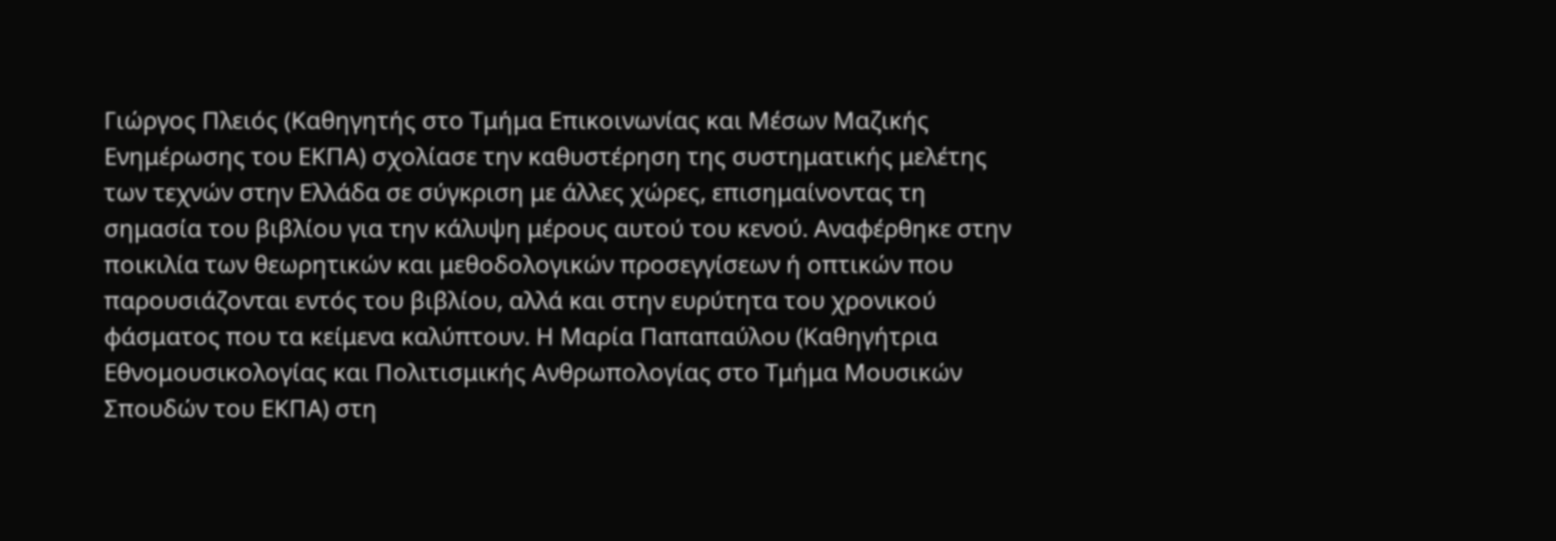Γιώργος Πλειός (Καθηγητής στο Τμήμα Επικοινωνίας και Μέσων Μαζικής Ενημέρωσης του ΕΚΠΑ) σχολίασε την καθυστέρηση της συστηματικής μελέτης των τεχνών στην Ελλάδα σε σύγκριση με άλλες χώρες, επισημαίνοντας τη σημασία του βιβλίου για την κάλυψη μέρους αυτού του κενού. Αναφέρθηκε στην ποικιλία των θεωρητικών και μεθοδολογικών προσεγγίσεων ή οπτικών που παρουσιάζονται εντός του βιβλίου, αλλά και στην ευρύτητα του χρονικού φάσματος που τα κείμενα καλύπτουν. Η Μαρία Παπαπαύλου (Καθηγήτρια Εθνομουσικολογίας και Πολιτισμικής Ανθρωπολογίας στο Τμήμα Μουσικών Σπουδών του ΕΚΠΑ) στη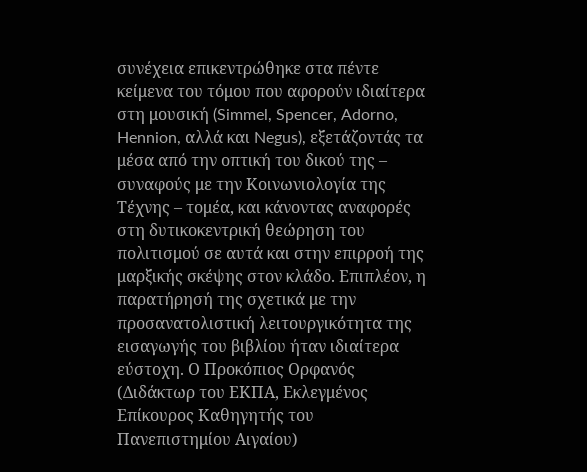συνέχεια επικεντρώθηκε στα πέντε κείμενα του τόμου που αφορούν ιδιαίτερα στη μουσική (Simmel, Spencer, Adorno, Hennion, αλλά και Negus), εξετάζοντάς τα μέσα από την οπτική του δικού της – συναφούς με την Κοινωνιολογία της Τέχνης – τομέα, και κάνοντας αναφορές στη δυτικοκεντρική θεώρηση του πολιτισμού σε αυτά και στην επιρροή της μαρξικής σκέψης στον κλάδο. Επιπλέον, η παρατήρησή της σχετικά με την προσανατολιστική λειτουργικότητα της εισαγωγής του βιβλίου ήταν ιδιαίτερα εύστοχη. Ο Προκόπιος Ορφανός (Διδάκτωρ του ΕΚΠΑ, Εκλεγμένος Επίκουρος Καθηγητής του Πανεπιστημίου Αιγαίου)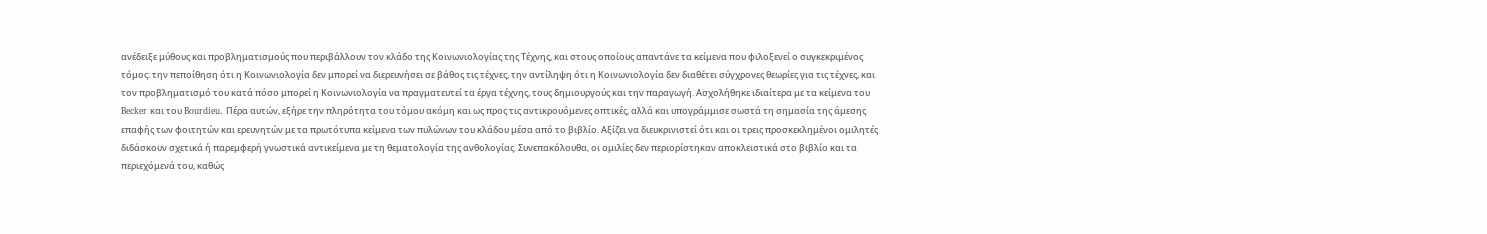ανέδειξε μύθους και προβληματισμούς που περιβάλλουν τον κλάδο της Κοινωνιολογίας της Τέχνης, και στους οποίους απαντάνε τα κείμενα που φιλοξενεί ο συγκεκριμένος τόμος: την πεποίθηση ότι η Κοινωνιολογία δεν μπορεί να διερευνήσει σε βάθος τις τέχνες, την αντίληψη ότι η Κοινωνιολογία δεν διαθέτει σύγχρονες θεωρίες για τις τέχνες, και τον προβληματισμό του κατά πόσο μπορεί η Κοινωνιολογία να πραγματευτεί τα έργα τέχνης, τους δημιουργούς και την παραγωγή. Ασχολήθηκε ιδιαίτερα με τα κείμενα του Becker και του Bourdieu. Πέρα αυτών, εξήρε την πληρότητα του τόμου ακόμη και ως προς τις αντικρουόμενες οπτικές, αλλά και υπογράμμισε σωστά τη σημασία της άμεσης επαφής των φοιτητών και ερευνητών με τα πρωτότυπα κείμενα των πυλώνων του κλάδου μέσα από το βιβλίο. Αξίζει να διευκρινιστεί ότι και οι τρεις προσκεκλημένοι ομιλητές διδάσκουν σχετικά ή παρεμφερή γνωστικά αντικείμενα με τη θεματολογία της ανθολογίας. Συνεπακόλουθα, οι ομιλίες δεν περιορίστηκαν αποκλειστικά στο βιβλίο και τα περιεχόμενά του, καθώς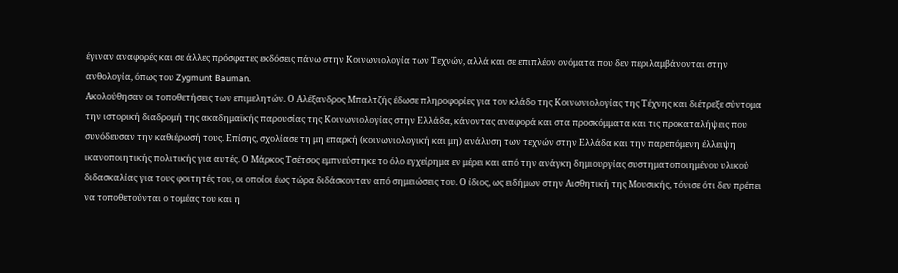έγιναν αναφορές και σε άλλες πρόσφατες εκδόσεις πάνω στην Κοινωνιολογία των Τεχνών, αλλά και σε επιπλέον ονόματα που δεν περιλαμβάνονται στην ανθολογία, όπως του Zygmunt Bauman.
Ακολούθησαν οι τοποθετήσεις των επιμελητών. Ο Αλέξανδρος Μπαλτζής έδωσε πληροφορίες για τον κλάδο της Κοινωνιολογίας της Τέχνης και διέτρεξε σύντομα την ιστορική διαδρομή της ακαδημαϊκής παρουσίας της Κοινωνιολογίας στην Ελλάδα, κάνοντας αναφορά και στα προσκόμματα και τις προκαταλήψεις που συνόδευσαν την καθιέρωσή τους. Επίσης, σχολίασε τη μη επαρκή (κοινωνιολογική και μη) ανάλυση των τεχνών στην Ελλάδα και την παρεπόμενη έλλειψη ικανοποιητικής πολιτικής για αυτές. Ο Μάρκος Τσέτσος εμπνεύστηκε το όλο εγχείρημα εν μέρει και από την ανάγκη δημιουργίας συστηματοποιημένου υλικού διδασκαλίας για τους φοιτητές του, οι οποίοι έως τώρα διδάσκονταν από σημειώσεις του. Ο ίδιος, ως ειδήμων στην Αισθητική της Μουσικής, τόνισε ότι δεν πρέπει να τοποθετούνται ο τομέας του και η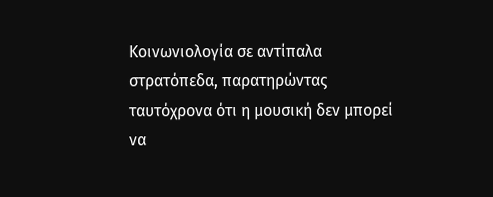Κοινωνιολογία σε αντίπαλα στρατόπεδα, παρατηρώντας ταυτόχρονα ότι η μουσική δεν μπορεί να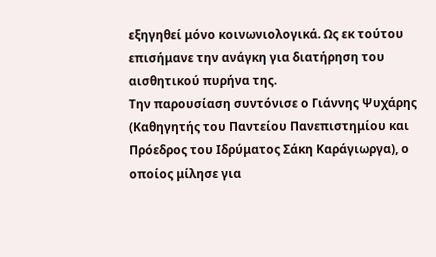εξηγηθεί μόνο κοινωνιολογικά. Ως εκ τούτου επισήμανε την ανάγκη για διατήρηση του αισθητικού πυρήνα της.
Την παρουσίαση συντόνισε ο Γιάννης Ψυχάρης (Καθηγητής του Παντείου Πανεπιστημίου και Πρόεδρος του Ιδρύματος Σάκη Καράγιωργα), ο οποίος μίλησε για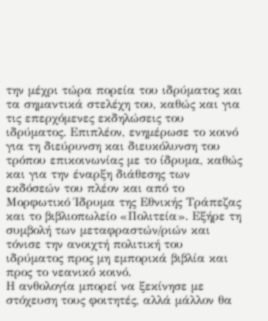την μέχρι τώρα πορεία του ιδρύματος και τα σημαντικά στελέχη του, καθώς και για τις επερχόμενες εκδηλώσεις του ιδρύματος. Επιπλέον, ενημέρωσε το κοινό για τη διεύρυνση και διευκόλυνση του τρόπου επικοινωνίας με το ίδρυμα, καθώς και για την έναρξη διάθεσης των εκδόσεών του πλέον και από το Μορφωτικό Ίδρυμα της Εθνικής Τράπεζας και το βιβλιοπωλείο «Πολιτεία». Εξήρε τη συμβολή των μεταφραστών/ριών και τόνισε την ανοιχτή πολιτική του ιδρύματος προς μη εμπορικά βιβλία και προς το νεανικό κοινό.
Η ανθολογία μπορεί να ξεκίνησε με στόχευση τους φοιτητές, αλλά μάλλον θα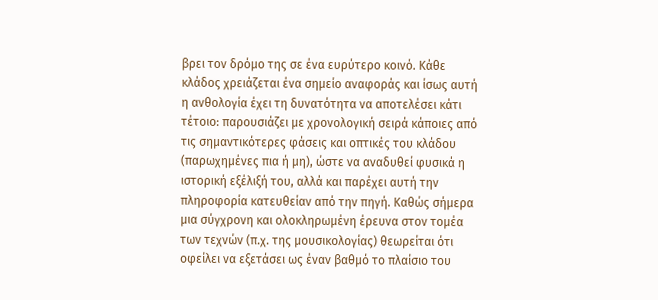βρει τον δρόμο της σε ένα ευρύτερο κοινό. Κάθε κλάδος χρειάζεται ένα σημείο αναφοράς και ίσως αυτή η ανθολογία έχει τη δυνατότητα να αποτελέσει κάτι τέτοιο: παρουσιάζει με χρονολογική σειρά κάποιες από τις σημαντικότερες φάσεις και οπτικές του κλάδου (παρωχημένες πια ή μη), ώστε να αναδυθεί φυσικά η ιστορική εξέλιξή του, αλλά και παρέχει αυτή την πληροφορία κατευθείαν από την πηγή. Καθώς σήμερα μια σύγχρονη και ολοκληρωμένη έρευνα στον τομέα των τεχνών (π.χ. της μουσικολογίας) θεωρείται ότι οφείλει να εξετάσει ως έναν βαθμό το πλαίσιο του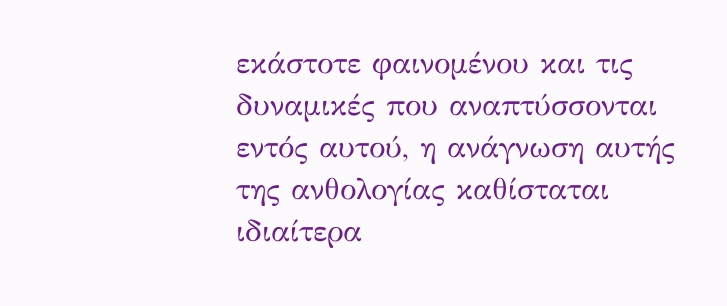εκάστοτε φαινομένου και τις δυναμικές που αναπτύσσονται εντός αυτού, η ανάγνωση αυτής της ανθολογίας καθίσταται ιδιαίτερα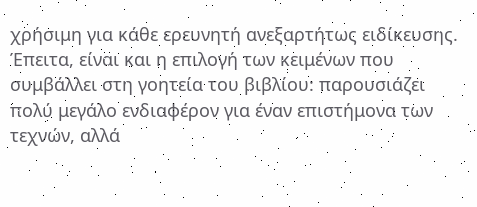χρήσιμη για κάθε ερευνητή ανεξαρτήτως ειδίκευσης. Έπειτα, είναι και η επιλογή των κειμένων που συμβάλλει στη γοητεία του βιβλίου: παρουσιάζει πολύ μεγάλο ενδιαφέρον για έναν επιστήμονα των τεχνών, αλλά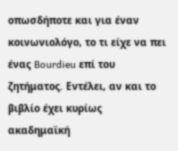οπωσδήποτε και για έναν κοινωνιολόγο, το τι είχε να πει ένας Bourdieu επί του ζητήματος. Εντέλει, αν και το βιβλίο έχει κυρίως ακαδημαϊκή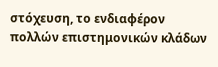στόχευση, το ενδιαφέρον πολλών επιστημονικών κλάδων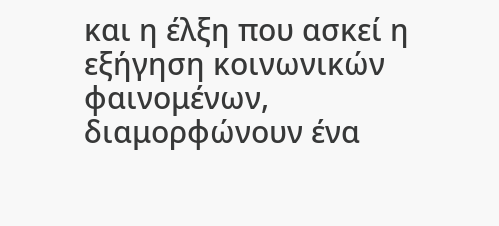και η έλξη που ασκεί η εξήγηση κοινωνικών φαινομένων, διαμορφώνουν ένα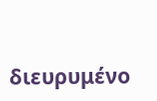διευρυμένο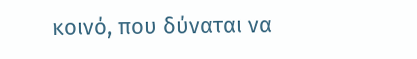κοινό, που δύναται να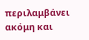περιλαμβάνει ακόμη και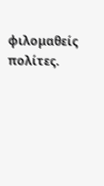φιλομαθείς πολίτες.